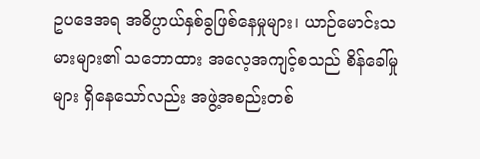ဥပဒေအရ အဓိပ္ပာယ်နှစ်ခွဖြစ်နေမှုများ၊ ယာဉ်မောင်းသမားများ၏ သဘောထား အလေ့အကျင့်စသည် စိန်ခေါ်မှုများ ရှိနေသော်လည်း အဖွဲ့အစည်းတစ်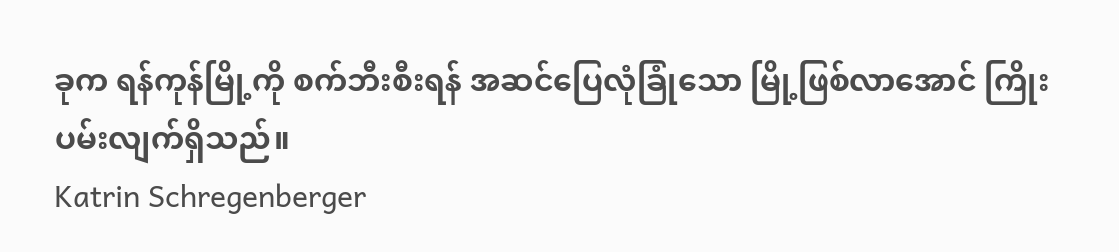ခုက ရန်ကုန်မြို့ကို စက်ဘီးစီးရန် အဆင်ပြေလုံခြုံသော မြို့ဖြစ်လာအောင် ကြိုးပမ်းလျက်ရှိသည်။
Katrin Schregenberger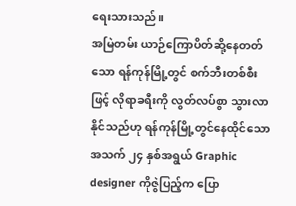ရေးသားသည်။
အမြဲတမ်း ယာဉ်ကြောပိတ်ဆို့နေတတ်သော ရန်ကုန်မြို့တွင် စက်ဘီးတစ်စီးဖြင့် လိုရာခရီးကို လွတ်လပ်စွာ သွားလာနိုင်သည်ဟု ရန်ကုန်မြို့တွင်နေထိုင်သော အသက် ၂၄ နှစ်အရွယ် Graphic designer ကိုဇွဲပြည့်က ပြော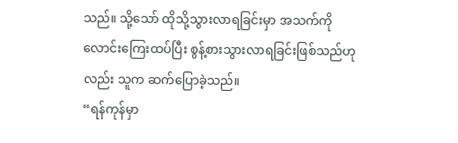သည်။ သို့သော် ထိုသို့သွားလာရခြင်းမှာ အသက်ကို လောင်းကြေးထပ်ပြီး စွန့်စားသွားလာရခြင်းဖြစ်သည်ဟုလည်း သူက ဆက်ပြောခဲ့သည်။
“ရန်ကုန်မှာ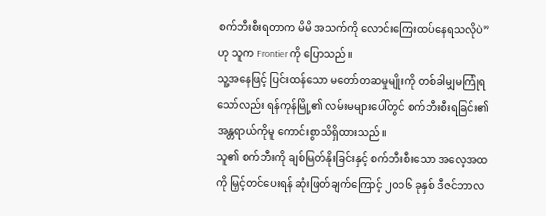စက်ဘီးစီးရတာက မိမိ အသက်ကို လောင်းကြေးထပ်နေရသလိုပဲ” ဟု သူက Frontier ကို ပြောသည်။
သူ့အနေဖြင့် ပြင်းထန်သော မတော်တဆမှုမျိုးကို တစ်ခါမျှမကြုံရသော်လည်း ရန်ကုန်မြို့၏ လမ်းမများပေါ်တွင် စက်ဘီးစီးရခြင်း၏ အန္တရာယ်ကိုမူ ကောင်းစွာသိရှိထားသည်။
သူ၏ စက်ဘီးကို ချစ်မြတ်နိုးခြင်းနှင့် စက်ဘီးစီးသော အလေ့အထကို မြှင့်တင်ပေးရန် ဆုံးဖြတ်ချက်ကြောင့် ၂၀၁၆ ခုနှစ် ဒီဇင်ဘာလ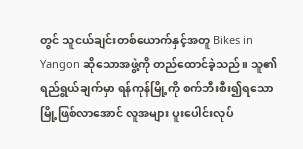တွင် သူငယ်ချင်းတစ်ယောက်နှင့်အတူ Bikes in Yangon ဆိုသောအဖွဲ့ကို တည်ထောင်ခဲ့သည်။ သူ၏ ရည်ရွယ်ချက်မှာ ရန်ကုန်မြို့ကို စက်ဘီးစီး၍ရသော မြို့ဖြစ်လာအောင် လူအများ ပူးပေါင်းလုပ်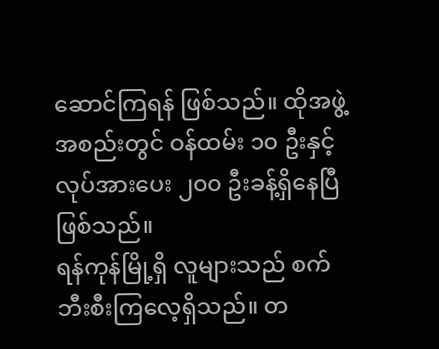ဆောင်ကြရန် ဖြစ်သည်။ ထိုအဖွဲ့အစည်းတွင် ဝန်ထမ်း ၁၀ ဦးနှင့် လုပ်အားပေး ၂၀၀ ဦးခန့်ရှိနေပြီဖြစ်သည်။
ရန်ကုန်မြို့ရှိ လူများသည် စက်ဘီးစီးကြလေ့ရှိသည်။ တ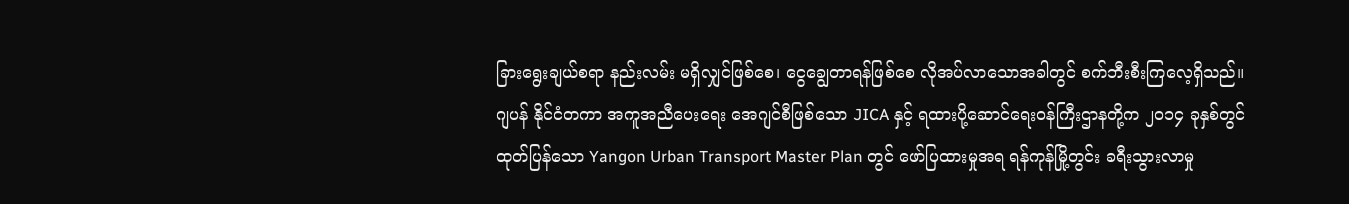ခြားရွေးချယ်စရာ နည်းလမ်း မရှိလျှင်ဖြစ်စေ၊ ငွေချွေတာရန်ဖြစ်စေ လိုအပ်လာသောအခါတွင် စက်ဘီးစီးကြလေ့ရှိသည်။
ဂျပန် နိုင်ငံတကာ အကူအညီပေးရေး အေဂျင်စီဖြစ်သော JICA နှင့် ရထားပို့ဆောင်ရေးဝန်ကြီးဌာနတို့က ၂၀၁၄ ခုနှစ်တွင် ထုတ်ပြန်သော Yangon Urban Transport Master Plan တွင် ဖော်ပြထားမှုအရ ရန်ကုန်မြို့တွင်း ခရီးသွားလာမှု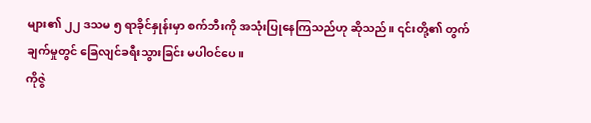များ၏ ၂၂ ဒသမ ၅ ရာခိုင်နှုန်းမှာ စက်ဘီးကို အသုံးပြုနေကြသည်ဟု ဆိုသည်။ ၎င်းတို့၏ တွက်ချက်မှုတွင် ခြေလျင်ခရီးသွားခြင်း မပါဝင်ပေ။
ကိုဇွဲ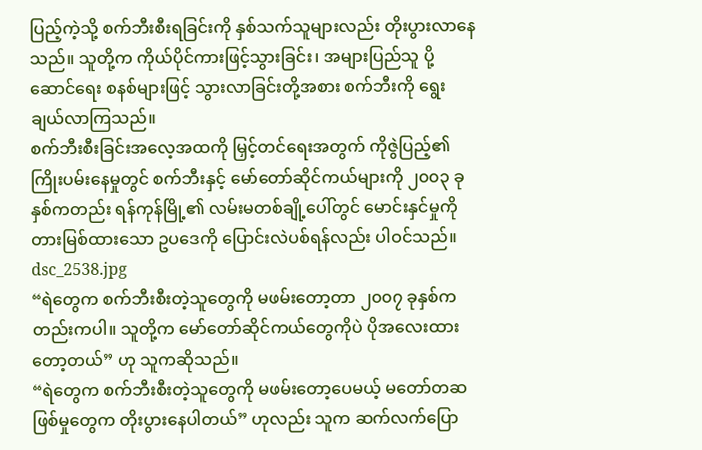ပြည့်ကဲ့သို့ စက်ဘီးစီးရခြင်းကို နှစ်သက်သူများလည်း တိုးပွားလာနေသည်။ သူတို့က ကိုယ်ပိုင်ကားဖြင့်သွားခြင်း၊ အများပြည်သူ ပို့ဆောင်ရေး စနစ်များဖြင့် သွားလာခြင်းတို့အစား စက်ဘီးကို ရွေးချယ်လာကြသည်။
စက်ဘီးစီးခြင်းအလေ့အထကို မြှင့်တင်ရေးအတွက် ကိုဇွဲပြည့်၏ ကြိုးပမ်းနေမှုတွင် စက်ဘီးနှင့် မော်တော်ဆိုင်ကယ်များကို ၂၀၀၃ ခုနှစ်ကတည်း ရန်ကုန်မြို့၏ လမ်းမတစ်ချို့ပေါ်တွင် မောင်းနှင်မှုကို တားမြစ်ထားသော ဥပဒေကို ပြောင်းလဲပစ်ရန်လည်း ပါဝင်သည်။
dsc_2538.jpg
“ရဲတွေက စက်ဘီးစီးတဲ့သူတွေကို မဖမ်းတော့တာ ၂၀၀၇ ခုနှစ်ကတည်းကပါ။ သူတို့က မော်တော်ဆိုင်ကယ်တွေကိုပဲ ပိုအလေးထားတော့တယ်” ဟု သူကဆိုသည်။
“ရဲတွေက စက်ဘီးစီးတဲ့သူတွေကို မဖမ်းတော့ပေမယ့် မတော်တဆဖြစ်မှုတွေက တိုးပွားနေပါတယ်” ဟုလည်း သူက ဆက်လက်ပြော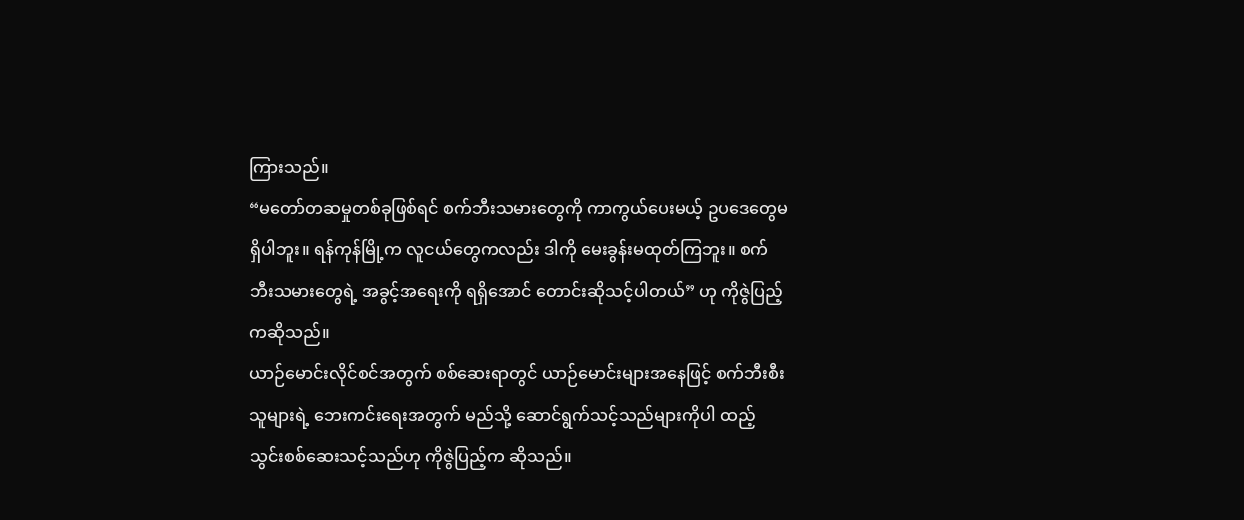ကြားသည်။
“မတော်တဆမှုတစ်ခုဖြစ်ရင် စက်ဘီးသမားတွေကို ကာကွယ်ပေးမယ့် ဥပဒေတွေမရှိပါဘူး။ ရန်ကုန်မြို့က လူငယ်တွေကလည်း ဒါကို မေးခွန်းမထုတ်ကြဘူး။ စက်ဘီးသမားတွေရဲ့ အခွင့်အရေးကို ရရှိအောင် တောင်းဆိုသင့်ပါတယ်” ဟု ကိုဇွဲပြည့်ကဆိုသည်။
ယာဉ်မောင်းလိုင်စင်အတွက် စစ်ဆေးရာတွင် ယာဉ်မောင်းများအနေဖြင့် စက်ဘီးစီးသူများရဲ့ ဘေးကင်းရေးအတွက် မည်သို့ ဆောင်ရွက်သင့်သည်များကိုပါ ထည့်သွင်းစစ်ဆေးသင့်သည်ဟု ကိုဇွဲပြည့်က ဆိုသည်။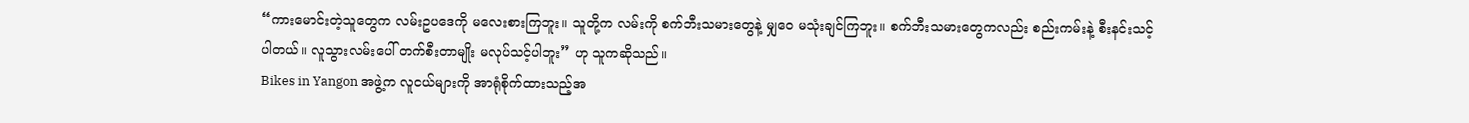“ကားမောင်းတဲ့သူတွေက လမ်းဥပဒေကို မလေးစားကြဘူး။ သူတို့က လမ်းကို စက်ဘီးသမားတွေနဲ့ မျှဝေ မသုံးချင်ကြဘူး။ စက်ဘီးသမားတွေကလည်း စည်းကမ်းနဲ့ စီးနင်းသင့်ပါတယ်။ လူသွားလမ်းပေါ် တက်စီးတာမျိုး မလုပ်သင့်ပါဘူး” ဟု သူကဆိုသည်။
Bikes in Yangon အဖွဲ့က လူငယ်များကို အာရုံစိုက်ထားသည့်အ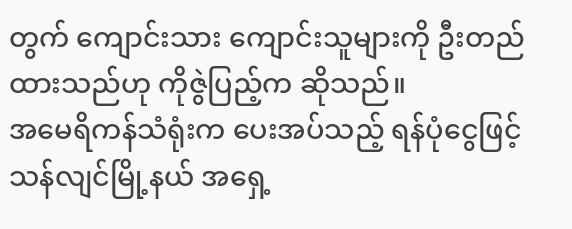တွက် ကျောင်းသား ကျောင်းသူများကို ဦးတည်ထားသည်ဟု ကိုဇွဲပြည့်က ဆိုသည်။
အမေရိကန်သံရုံးက ပေးအပ်သည့် ရန်ပုံငွေဖြင့် သန်လျင်မြို့နယ် အရှေ့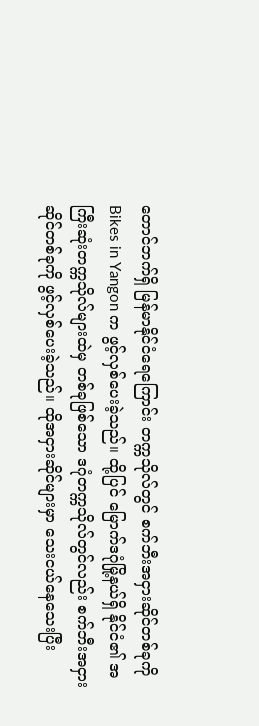တောင်ဘက်ရှိ မြန်မာနိုင်ငံရေကြောင်း တက္ကသိုလ်တွင် စက်ဘီးအငှားဆိုင်တစ်ခုကို Bikes in Yangon က ဖွင့်လှစ်ပေးခဲ့သည်။ ထို့ပြင် မြောက်ဒဂုံမြို့နယ်ရှိ နိုင်ငံ၏ အကြီးဆုံးတက္ကသိုလ်များထဲမှ တစ်ခုဖြစ်သော ဒဂုံတက္ကသိုလ်တွင်လည်း စက်ဘီးအငှားဆိုင်တစ်ခုကို ဖွင့်လှစ်ပေးခဲ့သည်။ ထိုအငှားဆိုင်များမှာ သေးငယ်နေသေးပြီး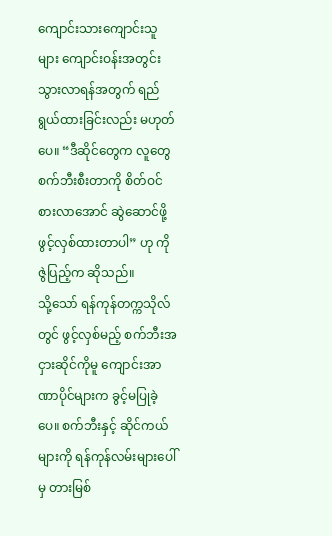ကျောင်းသားကျောင်းသူများ ကျောင်းဝန်းအတွင်း သွားလာရန်အတွက် ရည်ရွယ်ထားခြင်းလည်း မဟုတ်ပေ။ “ဒီဆိုင်တွေက လူတွေ စက်ဘီးစီးတာကို စိတ်ဝင်စားလာအောင် ဆွဲဆောင်ဖို့ ဖွင့်လှစ်ထားတာပါ” ဟု ကိုဇွဲပြည့်က ဆိုသည်။
သို့သော် ရန်ကုန်တက္ကသိုလ်တွင် ဖွင့်လှစ်မည့် စက်ဘီးအငှားဆိုင်ကိုမူ ကျောင်းအာဏာပိုင်များက ခွင့်မပြုခဲ့ပေ။ စက်ဘီးနှင့် ဆိုင်ကယ်များကို ရန်ကုန်လမ်းများပေါ်မှ တားမြစ်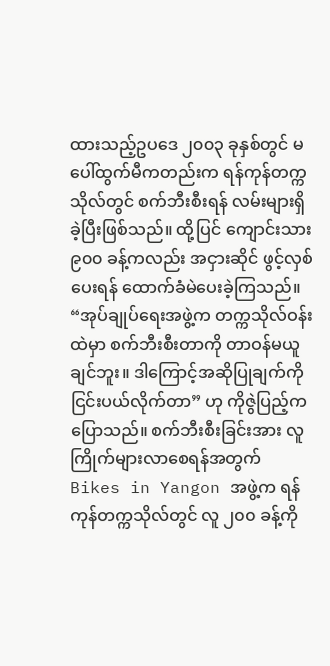ထားသည့်ဥပဒေ ၂၀၀၃ ခုနှစ်တွင် မပေါ်ထွက်မီကတည်းက ရန်ကုန်တက္ကသိုလ်တွင် စက်ဘီးစီးရန် လမ်းများရှိခဲ့ပြီးဖြစ်သည်။ ထို့ပြင် ကျောင်းသား ၉၀၀ ခန့်ကလည်း အငှားဆိုင် ဖွင့်လှစ်ပေးရန် ထောက်ခံမဲပေးခဲ့ကြသည်။
“အုပ်ချုပ်ရေးအဖွဲ့က တက္ကသိုလ်ဝန်းထဲမှာ စက်ဘီးစီးတာကို တာဝန်မယူချင်ဘူး။ ဒါကြောင့်အဆိုပြုချက်ကို ငြင်းပယ်လိုက်တာ” ဟု ကိုဇွဲပြည့်က ပြောသည်။ စက်ဘီးစီးခြင်းအား လူကြိုက်များလာစေရန်အတွက် Bikes in Yangon အဖွဲ့က ရန်ကုန်တက္ကသိုလ်တွင် လူ ၂၀၀ ခန့်ကို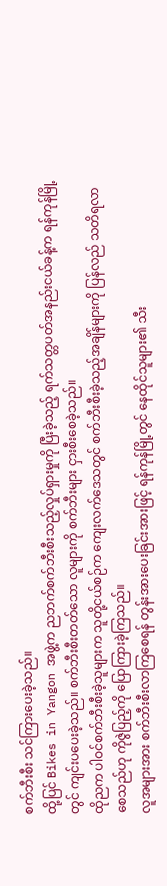စက်ဘီးစီး သင်ကြားပေးခဲ့သည်။
ထို့ပြင် Bikes in Yangon အဖွဲ့က ညဘက်စက်ဘီးစီးသည့်လှုပ်ရှားမှုကို ပြီးခဲ့သည့် ရက်သတ္တပတ်အနည်းငယ်ခန့်က ရန်ကုန်မြို့တွင် ကျင်းပပေးခဲ့သည်။ စက်ဘီးစီးတတ်သော လူများကို စက်ဘီးများ ငှားစီးစေခဲ့သည်။
ထိုညက ပါဝင်စက်ဘီးစီးခဲ့သူများက သူတို့ငယ်စဉ်က ကျေးလက်ဒေသတွင် စက်ဘီးစီးခဲ့သည့်အချိန်များကို ပြန်လည် သတိရလာစေသည်ဟု ကိုဇွဲပြည့်ကို ပြောကြားခဲ့ကြသည်။
လူအများအား စက်ဘီးစီးလာကြစေရန် တွန်းအားပေးခြင်းအားဖြင့် ရန်ကုန်မြို့တွင် နေထိုင်သူများ၏ သီး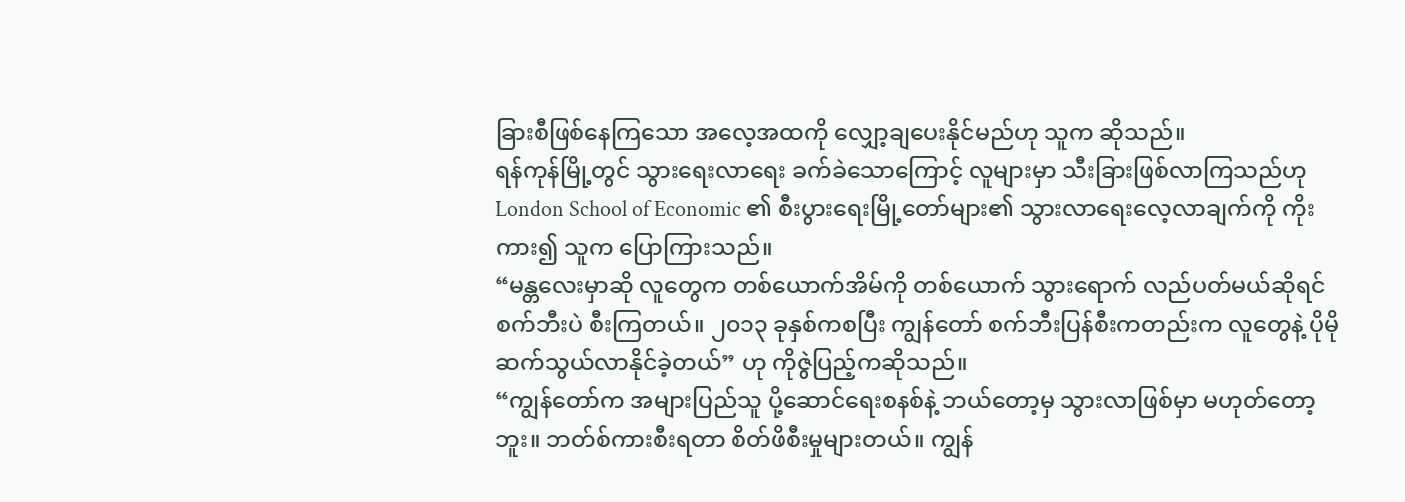ခြားစီဖြစ်နေကြသော အလေ့အထကို လျှော့ချပေးနိုင်မည်ဟု သူက ဆိုသည်။
ရန်ကုန်မြို့တွင် သွားရေးလာရေး ခက်ခဲသောကြောင့် လူများမှာ သီးခြားဖြစ်လာကြသည်ဟု London School of Economic ၏ စီးပွားရေးမြို့တော်များ၏ သွားလာရေးလေ့လာချက်ကို ကိုးကား၍ သူက ပြောကြားသည်။
“မန္တလေးမှာဆို လူတွေက တစ်ယောက်အိမ်ကို တစ်ယောက် သွားရောက် လည်ပတ်မယ်ဆိုရင် စက်ဘီးပဲ စီးကြတယ်။ ၂၀၁၃ ခုနှစ်ကစပြီး ကျွန်တော် စက်ဘီးပြန်စီးကတည်းက လူတွေနဲ့ ပိုမိုဆက်သွယ်လာနိုင်ခဲ့တယ်” ဟု ကိုဇွဲပြည့်ကဆိုသည်။
“ကျွန်တော်က အများပြည်သူ ပို့ဆောင်ရေးစနစ်နဲ့ ဘယ်တော့မှ သွားလာဖြစ်မှာ မဟုတ်တော့ဘူး။ ဘတ်စ်ကားစီးရတာ စိတ်ဖိစီးမှုများတယ်။ ကျွန်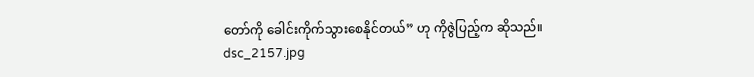တော်ကို ခေါင်းကိုက်သွားစေနိုင်တယ်” ဟု ကိုဇွဲပြည့်က ဆိုသည်။
dsc_2157.jpg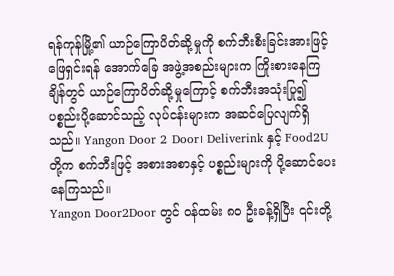ရန်ကုန်မြို့၏ ယာဉ်ကြောပိတ်ဆို့မှုကို စက်ဘီးစီးခြင်းအားဖြင့် ဖြေရှင်းရန် အောက်ခြေ အဖွဲ့အစည်းများက ကြိုးစားနေကြချိန်တွင် ယာဉ်ကြောပိတ်ဆို့မှုကြောင့် စက်ဘီးအသုံးပြု၍ ပစ္စည်းပို့ဆောင်သည့် လုပ်ငန်းများက အဆင်ပြေလျက်ရှိသည်။ Yangon Door 2 Door၊ Deliverink နှင့် Food2U တို့က စက်ဘီးဖြင့် အစားအစာနှင့် ပစ္စည်းများကို ပို့ဆောင်ပေးနေကြသည်။
Yangon Door2Door တွင် ဝန်ထမ်း ၈၀ ဦးခန့်ရှိပြီး ၎င်းတို့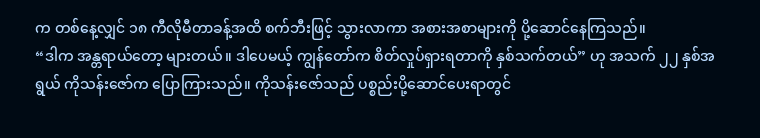က တစ်နေ့လျှင် ၁၈ ကီလိုမီတာခန့်အထိ စက်ဘီးဖြင့် သွားလာကာ အစားအစာများကို ပို့ဆောင်နေကြသည်။
“ဒါက အန္တရာယ်တော့ များတယ်။ ဒါပေမယ့် ကျွန်တော်က စိတ်လှုပ်ရှားရတာကို နှစ်သက်တယ်” ဟု အသက် ၂၂ နှစ်အရွယ် ကိုသန်းဇော်က ပြောကြားသည်။ ကိုသန်းဇော်သည် ပစ္စည်းပို့ဆောင်ပေးရာတွင်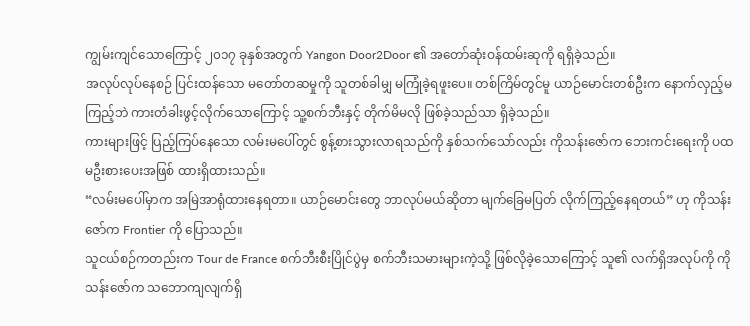ကျွမ်းကျင်သောကြောင့် ၂၀၁၇ ခုနှစ်အတွက် Yangon Door2Door ၏ အတော်ဆုံးဝန်ထမ်းဆုကို ရရှိခဲ့သည်။
အလုပ်လုပ်နေစဉ် ပြင်းထန်သော မတော်တဆမှုကို သူတစ်ခါမျှ မကြုံခဲ့ရဖူးပေ။ တစ်ကြိမ်တွင်မူ ယာဉ်မောင်းတစ်ဦးက နောက်လှည့်မကြည့်ဘဲ ကားတံခါးဖွင့်လိုက်သောကြောင့် သူ့စက်ဘီးနှင့် တိုက်မိမလို ဖြစ်ခဲ့သည်သာ ရှိခဲ့သည်။
ကားများဖြင့် ပြည့်ကြပ်နေသော လမ်းမပေါ်တွင် စွန့်စားသွားလာရသည်ကို နှစ်သက်သော်လည်း ကိုသန်းဇော်က ဘေးကင်းရေးကို ပထမဦးစားပေးအဖြစ် ထားရှိထားသည်။
“လမ်းမပေါ်မှာက အမြဲအာရုံထားနေရတာ။ ယာဉ်မောင်းတွေ ဘာလုပ်မယ်ဆိုတာ မျက်ခြေမပြတ် လိုက်ကြည့်နေရတယ်” ဟု ကိုသန်းဇော်က Frontier ကို ပြောသည်။
သူငယ်စဉ်ကတည်းက Tour de France စက်ဘီးစီးပြိုင်ပွဲမှ စက်ဘီးသမားများကဲ့သို့ ဖြစ်လိုခဲ့သောကြောင့် သူ၏ လက်ရှိအလုပ်ကို ကိုသန်းဇော်က သဘောကျလျက်ရှိ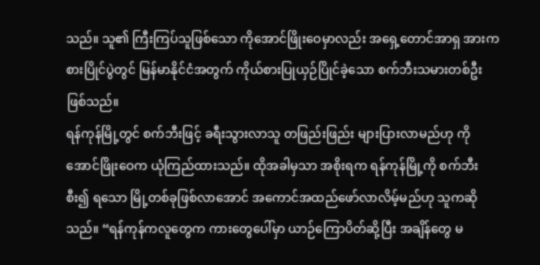သည်။ သူ၏ ကြီးကြပ်သူဖြစ်သော ကိုအောင်ဖြိုးဝေမှာလည်း အရှေ့တောင်အာရှ အားကစားပြိုင်ပွဲတွင် မြန်မာနိုင်ငံအတွက် ကိုယ်စားပြုယှဉ်ပြိုင်ခဲ့သော စက်ဘီးသမားတစ်ဦး ဖြစ်သည်။
ရန်ကုန်မြို့တွင် စက်ဘီးဖြင့် ခရီးသွားလာသူ တဖြည်းဖြည်း များပြားလာမည်ဟု ကိုအောင်ဖြိုးဝေက ယုံကြည်ထားသည်။ ထိုအခါမှသာ အစိုးရက ရန်ကုန်မြို့ကို စက်ဘီးစီး၍ ရသော မြို့တစ်ခုဖြစ်လာအောင် အကောင်အထည်ဖော်လာလိမ့်မည်ဟု သူကဆိုသည်။ “ရန်ကုန်ကလူတွေက ကားတွေပေါ်မှာ ယာဉ်ကြောပိတ်ဆို့ပြီး အချိန်တွေ မ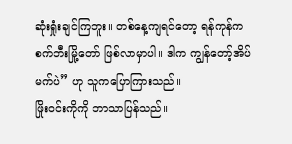ဆုံးရှုံးချင်ကြဘူး။ တစ်နေ့ကျရင်တော့ ရန်ကုန်က စက်ဘီးမြို့တော် ဖြစ်လာမှာပါ။ ဒါက ကျွန်တော့်အိပ်မက်ပဲ” ဟု သူကပြောကြားသည်။
ဖြိုးဝင်းကိုကို ဘာသာပြန်သည်။